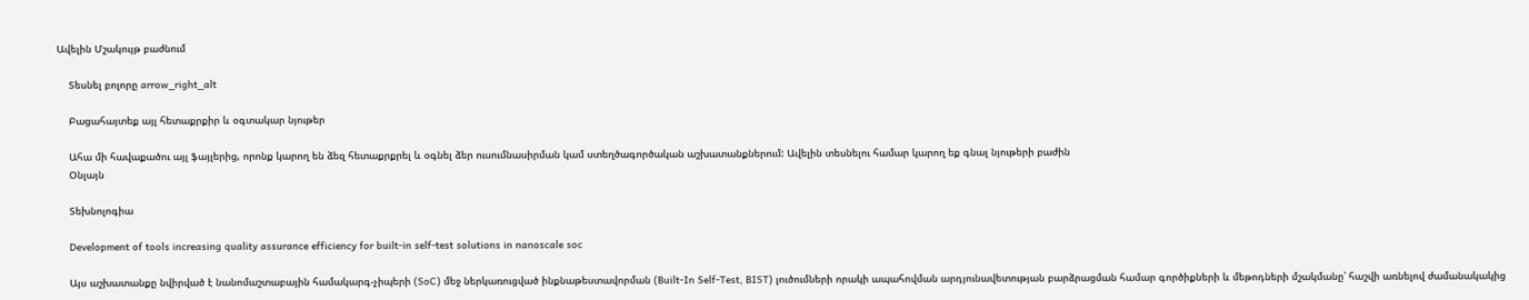Ավելին Մշակույթ բաժնում

    Տեսնել բոլորը arrow_right_alt

    Բացահայտեք այլ հետաքրքիր և օգտակար նյութեր

    Ահա մի հավաքածու այլ ֆայլերից, որոնք կարող են ձեզ հետաքրքրել և օգնել ձեր ուսումնասիրման կամ ստեղծագործական աշխատանքներում: Ավելին տեսնելու համար կարող եք գնալ նյութերի բաժին
    Օնլայն

    Տեխնոլոգիա

    Development of tools increasing quality assurance efficiency for built-in self-test solutions in nanoscale soc

    Այս աշխատանքը նվիրված է նանոմաշտաբային համակարգ-չիպերի (SoC) մեջ ներկառուցված ինքնաթեստավորման (Built-In Self-Test, BIST) լուծումների որակի ապահովման արդյունավետության բարձրացման համար գործիքների և մեթոդների մշակմանը՝ հաշվի առնելով ժամանակակից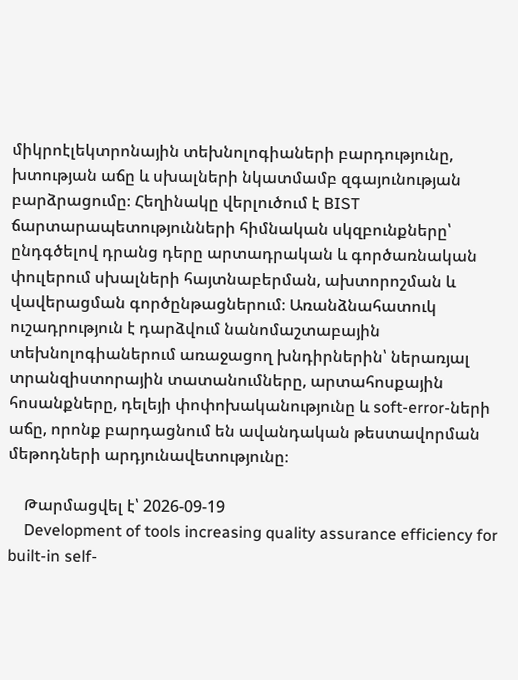միկրոէլեկտրոնային տեխնոլոգիաների բարդությունը, խտության աճը և սխալների նկատմամբ զգայունության բարձրացումը։ Հեղինակը վերլուծում է BIST ճարտարապետությունների հիմնական սկզբունքները՝ ընդգծելով դրանց դերը արտադրական և գործառնական փուլերում սխալների հայտնաբերման, ախտորոշման և վավերացման գործընթացներում։ Առանձնահատուկ ուշադրություն է դարձվում նանոմաշտաբային տեխնոլոգիաներում առաջացող խնդիրներին՝ ներառյալ տրանզիստորային տատանումները, արտահոսքային հոսանքները, դելեյի փոփոխականությունը և soft-error-ների աճը, որոնք բարդացնում են ավանդական թեստավորման մեթոդների արդյունավետությունը։

    Թարմացվել է՝ 2026-09-19
    Development of tools increasing quality assurance efficiency for built-in self-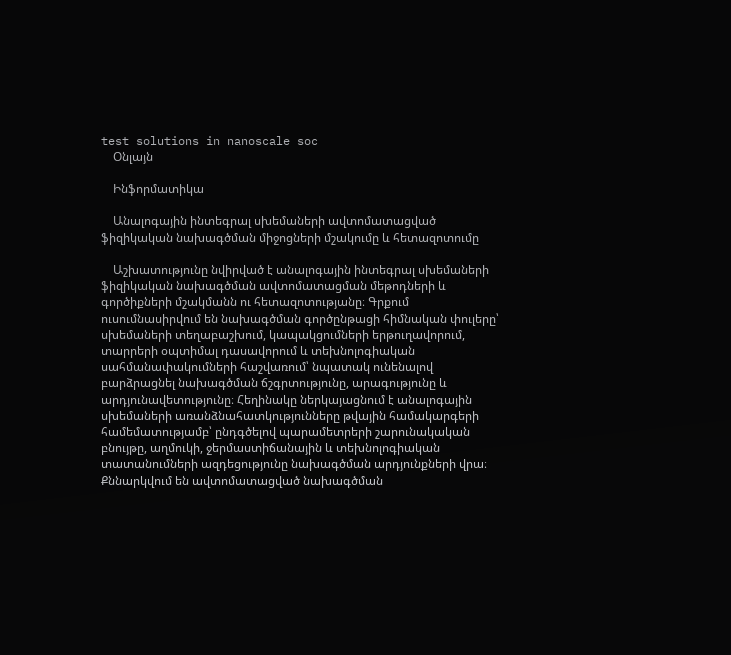test solutions in nanoscale soc
    Օնլայն

    Ինֆորմատիկա

    Անալոգային ինտեգրալ սխեմաների ավտոմատացված ֆիզիկական նախագծման միջոցների մշակումը և հետազոտումը

    Աշխատությունը նվիրված է անալոգային ինտեգրալ սխեմաների ֆիզիկական նախագծման ավտոմատացման մեթոդների և գործիքների մշակմանն ու հետազոտությանը։ Գրքում ուսումնասիրվում են նախագծման գործընթացի հիմնական փուլերը՝ սխեմաների տեղաբաշխում, կապակցումների երթուղավորում, տարրերի օպտիմալ դասավորում և տեխնոլոգիական սահմանափակումների հաշվառում՝ նպատակ ունենալով բարձրացնել նախագծման ճշգրտությունը, արագությունը և արդյունավետությունը։ Հեղինակը ներկայացնում է անալոգային սխեմաների առանձնահատկությունները թվային համակարգերի համեմատությամբ՝ ընդգծելով պարամետրերի շարունակական բնույթը, աղմուկի, ջերմաստիճանային և տեխնոլոգիական տատանումների ազդեցությունը նախագծման արդյունքների վրա։ Քննարկվում են ավտոմատացված նախագծման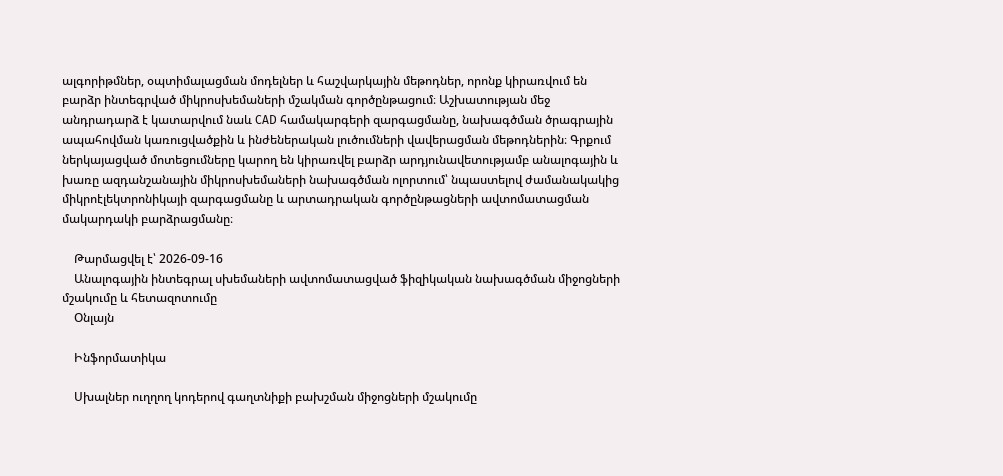ալգորիթմներ, օպտիմալացման մոդելներ և հաշվարկային մեթոդներ, որոնք կիրառվում են բարձր ինտեգրված միկրոսխեմաների մշակման գործընթացում։ Աշխատության մեջ անդրադարձ է կատարվում նաև CAD համակարգերի զարգացմանը, նախագծման ծրագրային ապահովման կառուցվածքին և ինժեներական լուծումների վավերացման մեթոդներին։ Գրքում ներկայացված մոտեցումները կարող են կիրառվել բարձր արդյունավետությամբ անալոգային և խառը ազդանշանային միկրոսխեմաների նախագծման ոլորտում՝ նպաստելով ժամանակակից միկրոէլեկտրոնիկայի զարգացմանը և արտադրական գործընթացների ավտոմատացման մակարդակի բարձրացմանը։

    Թարմացվել է՝ 2026-09-16
    Անալոգային ինտեգրալ սխեմաների ավտոմատացված ֆիզիկական նախագծման միջոցների մշակումը և հետազոտումը
    Օնլայն

    Ինֆորմատիկա

    Սխալներ ուղղող կոդերով գաղտնիքի բախշման միջոցների մշակումը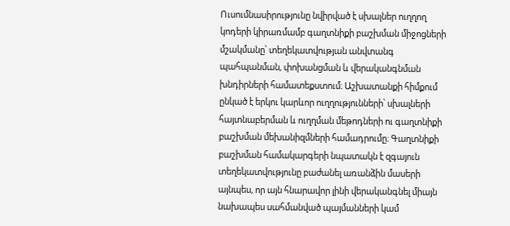Ուսումնասիրությունը նվիրված է սխալներ ուղղող կոդերի կիրառմամբ գաղտնիքի բաշխման միջոցների մշակմանը՝ տեղեկատվության անվտանգ պահպանման, փոխանցման և վերականգնման խնդիրների համատեքստում։ Աշխատանքի հիմքում ընկած է երկու կարևոր ուղղությունների՝ սխալների հայտնաբերման և ուղղման մեթոդների ու գաղտնիքի բաշխման մեխանիզմների համադրումը։ Գաղտնիքի բաշխման համակարգերի նպատակն է զգայուն տեղեկատվությունը բաժանել առանձին մասերի այնպես, որ այն հնարավոր լինի վերականգնել միայն նախապես սահմանված պայմանների կամ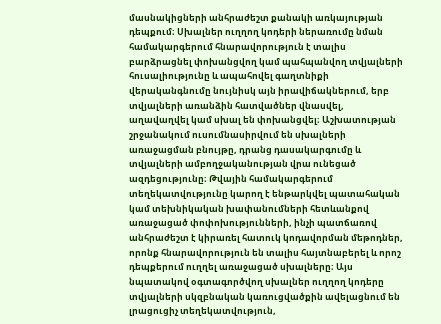մասնակիցների անհրաժեշտ քանակի առկայության դեպքում։ Սխալներ ուղղող կոդերի ներառումը նման համակարգերում հնարավորություն է տալիս բարձրացնել փոխանցվող կամ պահպանվող տվյալների հուսալիությունը և ապահովել գաղտնիքի վերականգնումը նույնիսկ այն իրավիճակներում, երբ տվյալների առանձին հատվածներ վնասվել, աղավաղվել կամ սխալ են փոխանցվել։ Աշխատության շրջանակում ուսումնասիրվում են սխալների առաջացման բնույթը, դրանց դասակարգումը և տվյալների ամբողջականության վրա ունեցած ազդեցությունը։ Թվային համակարգերում տեղեկատվությունը կարող է ենթարկվել պատահական կամ տեխնիկական խափանումների հետևանքով առաջացած փոփոխությունների, ինչի պատճառով անհրաժեշտ է կիրառել հատուկ կոդավորման մեթոդներ, որոնք հնարավորություն են տալիս հայտնաբերել և որոշ դեպքերում ուղղել առաջացած սխալները։ Այս նպատակով օգտագործվող սխալներ ուղղող կոդերը տվյալների սկզբնական կառուցվածքին ավելացնում են լրացուցիչ տեղեկատվություն,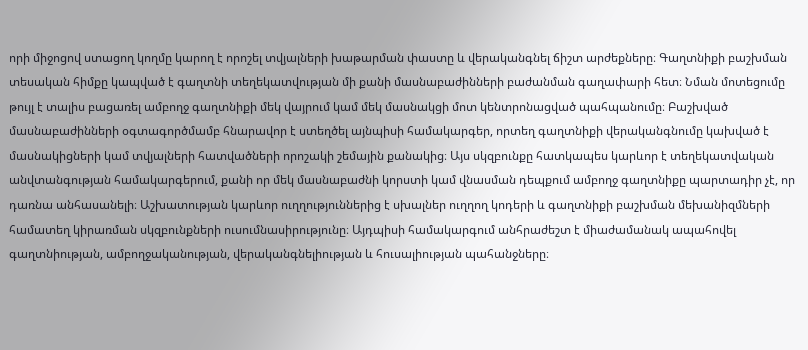որի միջոցով ստացող կողմը կարող է որոշել տվյալների խաթարման փաստը և վերականգնել ճիշտ արժեքները։ Գաղտնիքի բաշխման տեսական հիմքը կապված է գաղտնի տեղեկատվության մի քանի մասնաբաժինների բաժանման գաղափարի հետ։ Նման մոտեցումը թույլ է տալիս բացառել ամբողջ գաղտնիքի մեկ վայրում կամ մեկ մասնակցի մոտ կենտրոնացված պահպանումը։ Բաշխված մասնաբաժինների օգտագործմամբ հնարավոր է ստեղծել այնպիսի համակարգեր, որտեղ գաղտնիքի վերականգնումը կախված է մասնակիցների կամ տվյալների հատվածների որոշակի շեմային քանակից։ Այս սկզբունքը հատկապես կարևոր է տեղեկատվական անվտանգության համակարգերում, քանի որ մեկ մասնաբաժնի կորստի կամ վնասման դեպքում ամբողջ գաղտնիքը պարտադիր չէ, որ դառնա անհասանելի։ Աշխատության կարևոր ուղղություններից է սխալներ ուղղող կոդերի և գաղտնիքի բաշխման մեխանիզմների համատեղ կիրառման սկզբունքների ուսումնասիրությունը։ Այդպիսի համակարգում անհրաժեշտ է միաժամանակ ապահովել գաղտնիության, ամբողջականության, վերականգնելիության և հուսալիության պահանջները։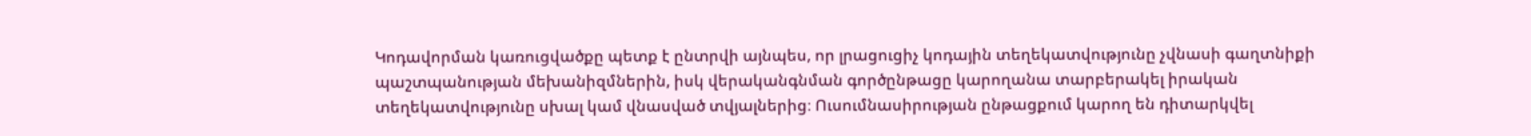Կոդավորման կառուցվածքը պետք է ընտրվի այնպես, որ լրացուցիչ կոդային տեղեկատվությունը չվնասի գաղտնիքի պաշտպանության մեխանիզմներին, իսկ վերականգնման գործընթացը կարողանա տարբերակել իրական տեղեկատվությունը սխալ կամ վնասված տվյալներից։ Ուսումնասիրության ընթացքում կարող են դիտարկվել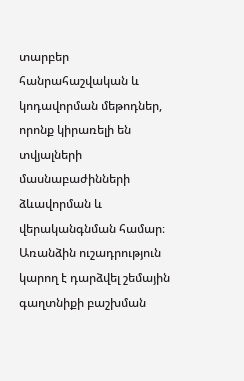տարբեր հանրահաշվական և կոդավորման մեթոդներ, որոնք կիրառելի են տվյալների մասնաբաժինների ձևավորման և վերականգնման համար։ Առանձին ուշադրություն կարող է դարձվել շեմային գաղտնիքի բաշխման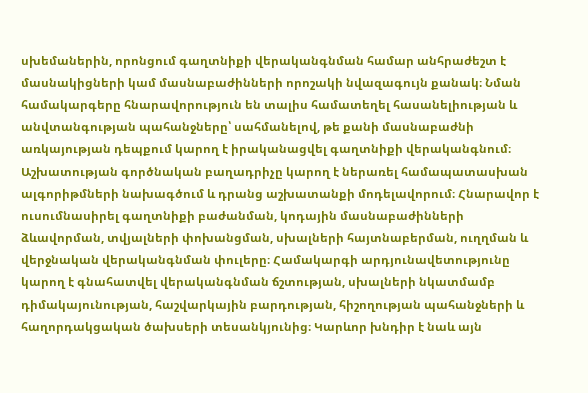սխեմաներին, որոնցում գաղտնիքի վերականգնման համար անհրաժեշտ է մասնակիցների կամ մասնաբաժինների որոշակի նվազագույն քանակ։ Նման համակարգերը հնարավորություն են տալիս համատեղել հասանելիության և անվտանգության պահանջները՝ սահմանելով, թե քանի մասնաբաժնի առկայության դեպքում կարող է իրականացվել գաղտնիքի վերականգնում։ Աշխատության գործնական բաղադրիչը կարող է ներառել համապատասխան ալգորիթմների նախագծում և դրանց աշխատանքի մոդելավորում։ Հնարավոր է ուսումնասիրել գաղտնիքի բաժանման, կոդային մասնաբաժինների ձևավորման, տվյալների փոխանցման, սխալների հայտնաբերման, ուղղման և վերջնական վերականգնման փուլերը։ Համակարգի արդյունավետությունը կարող է գնահատվել վերականգնման ճշտության, սխալների նկատմամբ դիմակայունության, հաշվարկային բարդության, հիշողության պահանջների և հաղորդակցական ծախսերի տեսանկյունից։ Կարևոր խնդիր է նաև այն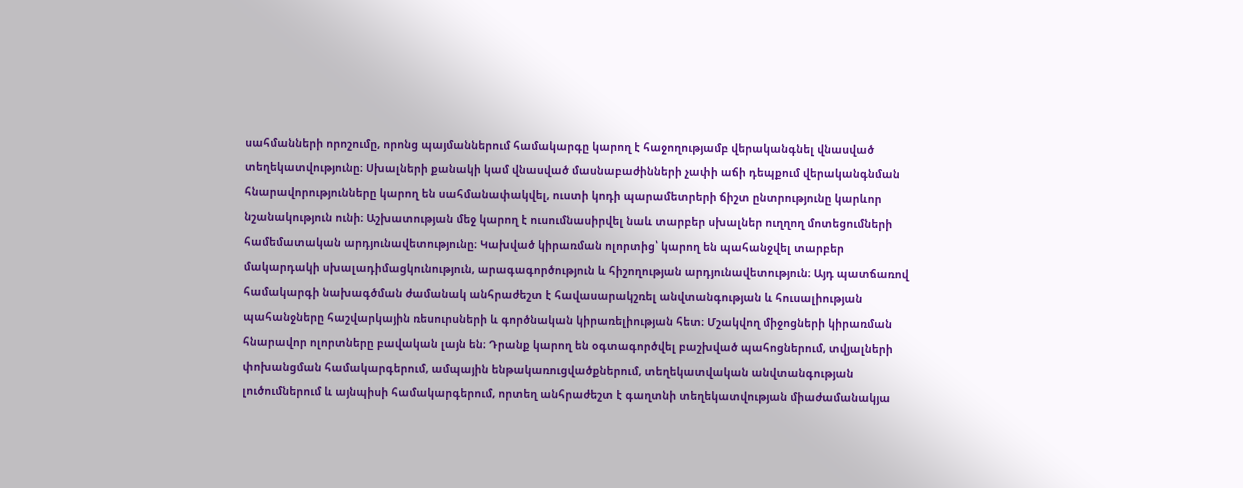սահմանների որոշումը, որոնց պայմաններում համակարգը կարող է հաջողությամբ վերականգնել վնասված տեղեկատվությունը։ Սխալների քանակի կամ վնասված մասնաբաժինների չափի աճի դեպքում վերականգնման հնարավորությունները կարող են սահմանափակվել, ուստի կոդի պարամետրերի ճիշտ ընտրությունը կարևոր նշանակություն ունի։ Աշխատության մեջ կարող է ուսումնասիրվել նաև տարբեր սխալներ ուղղող մոտեցումների համեմատական արդյունավետությունը։ Կախված կիրառման ոլորտից՝ կարող են պահանջվել տարբեր մակարդակի սխալադիմացկունություն, արագագործություն և հիշողության արդյունավետություն։ Այդ պատճառով համակարգի նախագծման ժամանակ անհրաժեշտ է հավասարակշռել անվտանգության և հուսալիության պահանջները հաշվարկային ռեսուրսների և գործնական կիրառելիության հետ։ Մշակվող միջոցների կիրառման հնարավոր ոլորտները բավական լայն են։ Դրանք կարող են օգտագործվել բաշխված պահոցներում, տվյալների փոխանցման համակարգերում, ամպային ենթակառուցվածքներում, տեղեկատվական անվտանգության լուծումներում և այնպիսի համակարգերում, որտեղ անհրաժեշտ է գաղտնի տեղեկատվության միաժամանակյա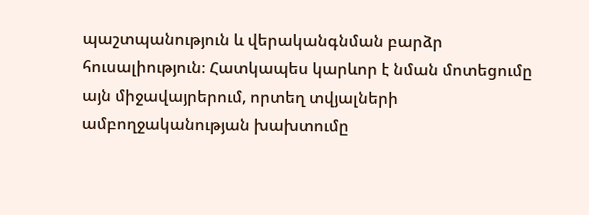պաշտպանություն և վերականգնման բարձր հուսալիություն։ Հատկապես կարևոր է նման մոտեցումը այն միջավայրերում, որտեղ տվյալների ամբողջականության խախտումը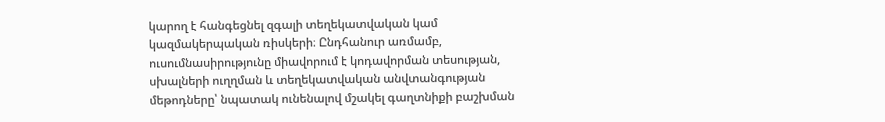կարող է հանգեցնել զգալի տեղեկատվական կամ կազմակերպական ռիսկերի։ Ընդհանուր առմամբ, ուսումնասիրությունը միավորում է կոդավորման տեսության, սխալների ուղղման և տեղեկատվական անվտանգության մեթոդները՝ նպատակ ունենալով մշակել գաղտնիքի բաշխման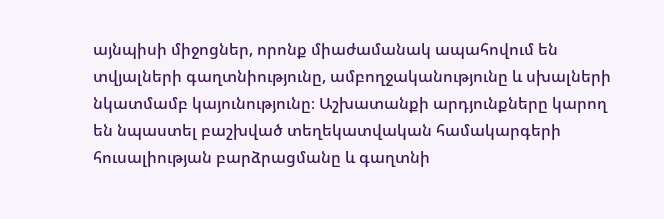այնպիսի միջոցներ, որոնք միաժամանակ ապահովում են տվյալների գաղտնիությունը, ամբողջականությունը և սխալների նկատմամբ կայունությունը։ Աշխատանքի արդյունքները կարող են նպաստել բաշխված տեղեկատվական համակարգերի հուսալիության բարձրացմանը և գաղտնի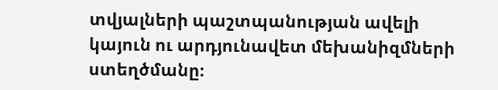տվյալների պաշտպանության ավելի կայուն ու արդյունավետ մեխանիզմների ստեղծմանը։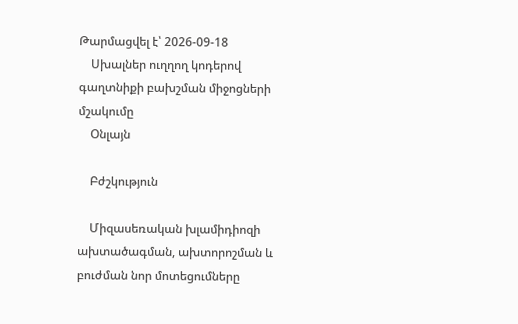Թարմացվել է՝ 2026-09-18
    Սխալներ ուղղող կոդերով գաղտնիքի բախշման միջոցների մշակումը
    Օնլայն

    Բժշկություն

    Միզասեռական խլամիդիոզի ախտածագման, ախտորոշման և բուժման նոր մոտեցումները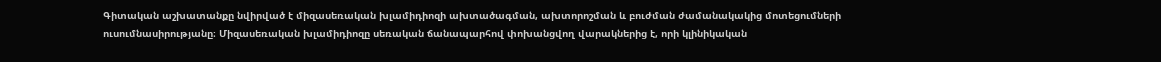Գիտական աշխատանքը նվիրված է միզասեռական խլամիդիոզի ախտածագման, ախտորոշման և բուժման ժամանակակից մոտեցումների ուսումնասիրությանը։ Միզասեռական խլամիդիոզը սեռական ճանապարհով փոխանցվող վարակներից է, որի կլինիկական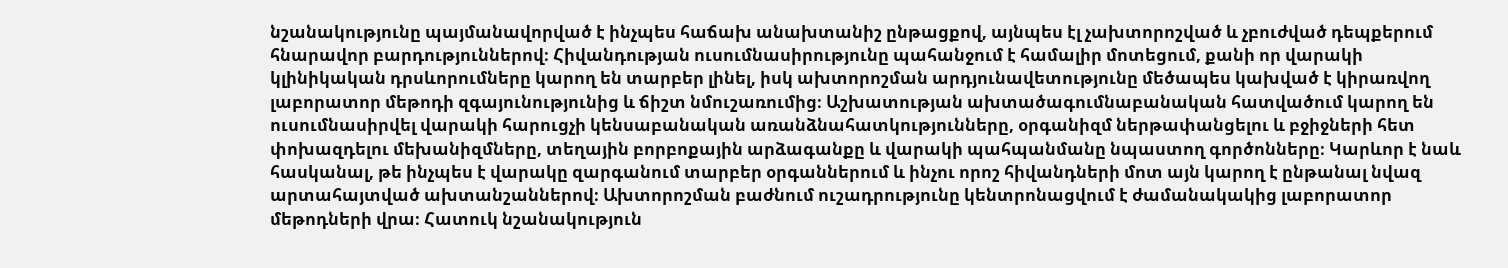նշանակությունը պայմանավորված է ինչպես հաճախ անախտանիշ ընթացքով, այնպես էլ չախտորոշված և չբուժված դեպքերում հնարավոր բարդություններով։ Հիվանդության ուսումնասիրությունը պահանջում է համալիր մոտեցում, քանի որ վարակի կլինիկական դրսևորումները կարող են տարբեր լինել, իսկ ախտորոշման արդյունավետությունը մեծապես կախված է կիրառվող լաբորատոր մեթոդի զգայունությունից և ճիշտ նմուշառումից։ Աշխատության ախտածագումնաբանական հատվածում կարող են ուսումնասիրվել վարակի հարուցչի կենսաբանական առանձնահատկությունները, օրգանիզմ ներթափանցելու և բջիջների հետ փոխազդելու մեխանիզմները, տեղային բորբոքային արձագանքը և վարակի պահպանմանը նպաստող գործոնները։ Կարևոր է նաև հասկանալ, թե ինչպես է վարակը զարգանում տարբեր օրգաններում և ինչու որոշ հիվանդների մոտ այն կարող է ընթանալ նվազ արտահայտված ախտանշաններով։ Ախտորոշման բաժնում ուշադրությունը կենտրոնացվում է ժամանակակից լաբորատոր մեթոդների վրա։ Հատուկ նշանակություն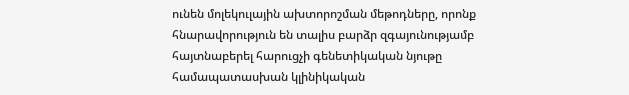ունեն մոլեկուլային ախտորոշման մեթոդները, որոնք հնարավորություն են տալիս բարձր զգայունությամբ հայտնաբերել հարուցչի գենետիկական նյութը համապատասխան կլինիկական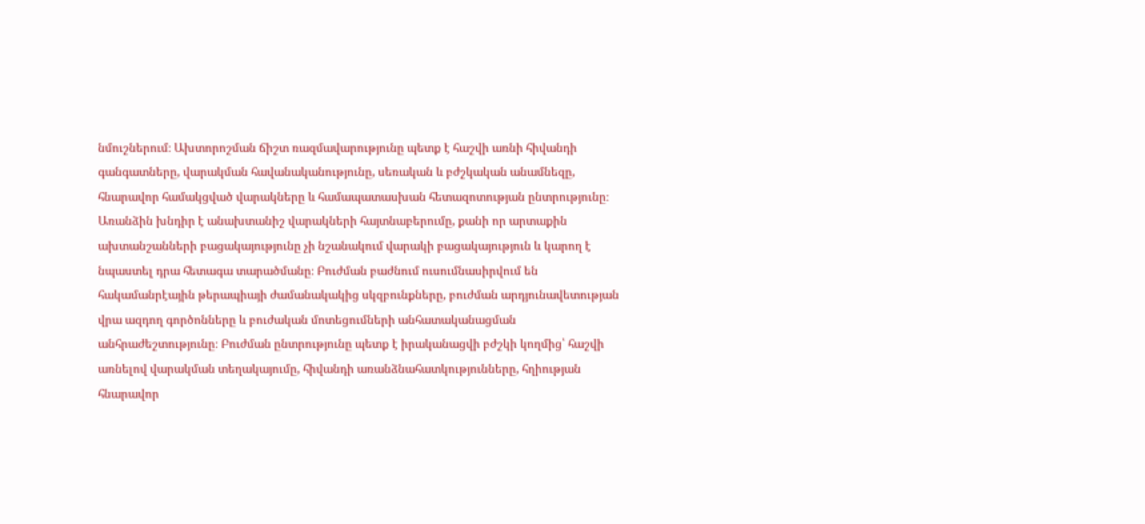նմուշներում։ Ախտորոշման ճիշտ ռազմավարությունը պետք է հաշվի առնի հիվանդի գանգատները, վարակման հավանականությունը, սեռական և բժշկական անամնեզը, հնարավոր համակցված վարակները և համապատասխան հետազոտության ընտրությունը։ Առանձին խնդիր է անախտանիշ վարակների հայտնաբերումը, քանի որ արտաքին ախտանշանների բացակայությունը չի նշանակում վարակի բացակայություն և կարող է նպաստել դրա հետագա տարածմանը։ Բուժման բաժնում ուսումնասիրվում են հակամանրէային թերապիայի ժամանակակից սկզբունքները, բուժման արդյունավետության վրա ազդող գործոնները և բուժական մոտեցումների անհատականացման անհրաժեշտությունը։ Բուժման ընտրությունը պետք է իրականացվի բժշկի կողմից՝ հաշվի առնելով վարակման տեղակայումը, հիվանդի առանձնահատկությունները, հղիության հնարավոր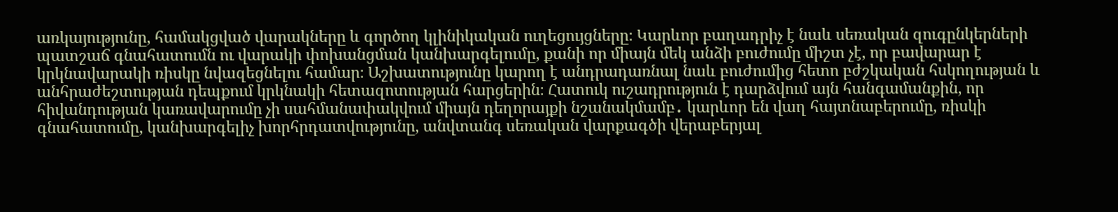առկայությունը, համակցված վարակները և գործող կլինիկական ուղեցույցները։ Կարևոր բաղադրիչ է նաև սեռական զուգընկերների պատշաճ գնահատումն ու վարակի փոխանցման կանխարգելումը, քանի որ միայն մեկ անձի բուժումը միշտ չէ, որ բավարար է կրկնավարակի ռիսկը նվազեցնելու համար։ Աշխատությունը կարող է անդրադառնալ նաև բուժումից հետո բժշկական հսկողության և անհրաժեշտության դեպքում կրկնակի հետազոտության հարցերին։ Հատուկ ուշադրություն է դարձվում այն հանգամանքին, որ հիվանդության կառավարումը չի սահմանափակվում միայն դեղորայքի նշանակմամբ․ կարևոր են վաղ հայտնաբերումը, ռիսկի գնահատումը, կանխարգելիչ խորհրդատվությունը, անվտանգ սեռական վարքագծի վերաբերյալ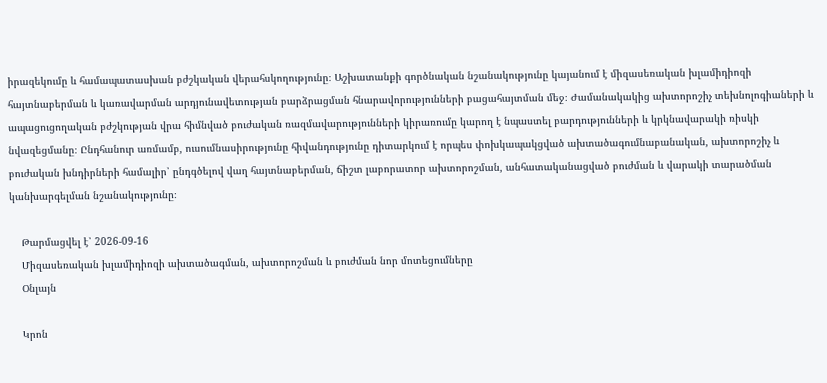իրազեկումը և համապատասխան բժշկական վերահսկողությունը։ Աշխատանքի գործնական նշանակությունը կայանում է միզասեռական խլամիդիոզի հայտնաբերման և կառավարման արդյունավետության բարձրացման հնարավորությունների բացահայտման մեջ։ Ժամանակակից ախտորոշիչ տեխնոլոգիաների և ապացուցողական բժշկության վրա հիմնված բուժական ռազմավարությունների կիրառումը կարող է նպաստել բարդությունների և կրկնավարակի ռիսկի նվազեցմանը։ Ընդհանուր առմամբ, ուսումնասիրությունը հիվանդությունը դիտարկում է որպես փոխկապակցված ախտածագումնաբանական, ախտորոշիչ և բուժական խնդիրների համալիր՝ ընդգծելով վաղ հայտնաբերման, ճիշտ լաբորատոր ախտորոշման, անհատականացված բուժման և վարակի տարածման կանխարգելման նշանակությունը։

    Թարմացվել է՝ 2026-09-16
    Միզասեռական խլամիդիոզի ախտածագման, ախտորոշման և բուժման նոր մոտեցումները
    Օնլայն

    Կրոն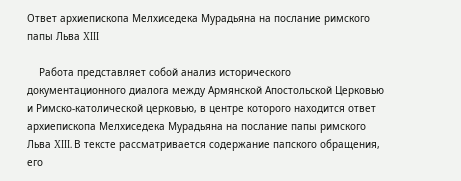Ответ архиепископа Мелхиседека Мурадьяна на послание римского папы Льва XIII

    Работа представляет собой анализ исторического документационного диалога между Армянской Апостольской Церковью и Римско-католической церковью, в центре которого находится ответ архиепископа Мелхиседека Мурадьяна на послание папы римского Льва XIII. В тексте рассматривается содержание папского обращения, его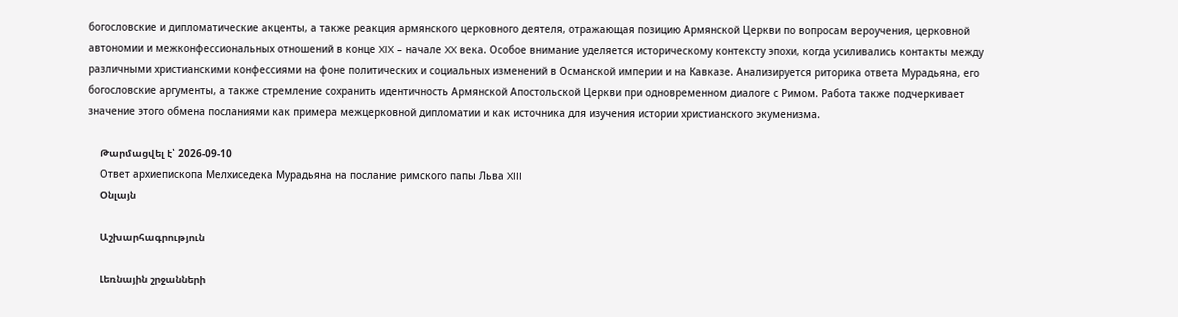богословские и дипломатические акценты, а также реакция армянского церковного деятеля, отражающая позицию Армянской Церкви по вопросам вероучения, церковной автономии и межконфессиональных отношений в конце XIX – начале XX века. Особое внимание уделяется историческому контексту эпохи, когда усиливались контакты между различными христианскими конфессиями на фоне политических и социальных изменений в Османской империи и на Кавказе. Анализируется риторика ответа Мурадьяна, его богословские аргументы, а также стремление сохранить идентичность Армянской Апостольской Церкви при одновременном диалоге с Римом. Работа также подчеркивает значение этого обмена посланиями как примера межцерковной дипломатии и как источника для изучения истории христианского экуменизма.

    Թարմացվել է՝ 2026-09-10
    Ответ архиепископа Мелхиседека Мурадьяна на послание римского папы Льва XIII
    Օնլայն

    Աշխարհագրություն

    Լեռնային շրջանների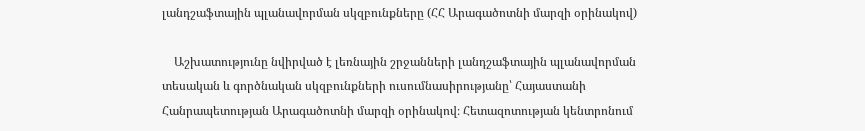լանդշաֆտային պլանավորման սկզբունքները (ՀՀ Արագածոտնի մարզի օրինակով)

    Աշխատությունը նվիրված է լեռնային շրջանների լանդշաֆտային պլանավորման տեսական և գործնական սկզբունքների ուսումնասիրությանը՝ Հայաստանի Հանրապետության Արագածոտնի մարզի օրինակով։ Հետազոտության կենտրոնում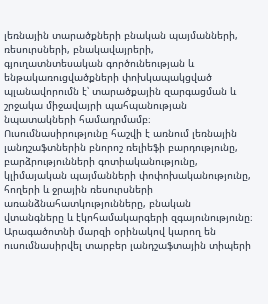լեռնային տարածքների բնական պայմանների, ռեսուրսների, բնակավայրերի, գյուղատնտեսական գործունեության և ենթակառուցվածքների փոխկապակցված պլանավորումն է՝ տարածքային զարգացման և շրջակա միջավայրի պահպանության նպատակների համադրմամբ։ Ուսումնասիրությունը հաշվի է առնում լեռնային լանդշաֆտներին բնորոշ ռելիեֆի բարդությունը, բարձրությունների գոտիականությունը, կլիմայական պայմանների փոփոխականությունը, հողերի և ջրային ռեսուրսների առանձնահատկությունները, բնական վտանգները և էկոհամակարգերի զգայունությունը։ Արագածոտնի մարզի օրինակով կարող են ուսումնասիրվել տարբեր լանդշաֆտային տիպերի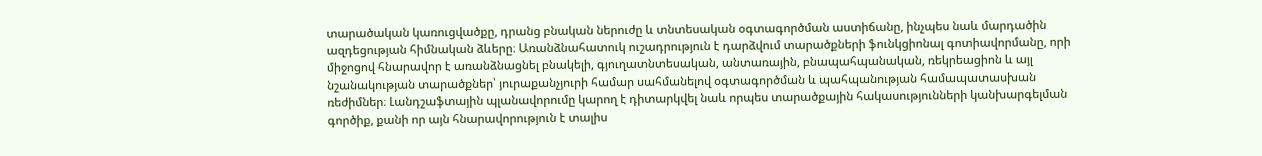տարածական կառուցվածքը, դրանց բնական ներուժը և տնտեսական օգտագործման աստիճանը, ինչպես նաև մարդածին ազդեցության հիմնական ձևերը։ Առանձնահատուկ ուշադրություն է դարձվում տարածքների ֆունկցիոնալ գոտիավորմանը, որի միջոցով հնարավոր է առանձնացնել բնակելի, գյուղատնտեսական, անտառային, բնապահպանական, ռեկրեացիոն և այլ նշանակության տարածքներ՝ յուրաքանչյուրի համար սահմանելով օգտագործման և պահպանության համապատասխան ռեժիմներ։ Լանդշաֆտային պլանավորումը կարող է դիտարկվել նաև որպես տարածքային հակասությունների կանխարգելման գործիք, քանի որ այն հնարավորություն է տալիս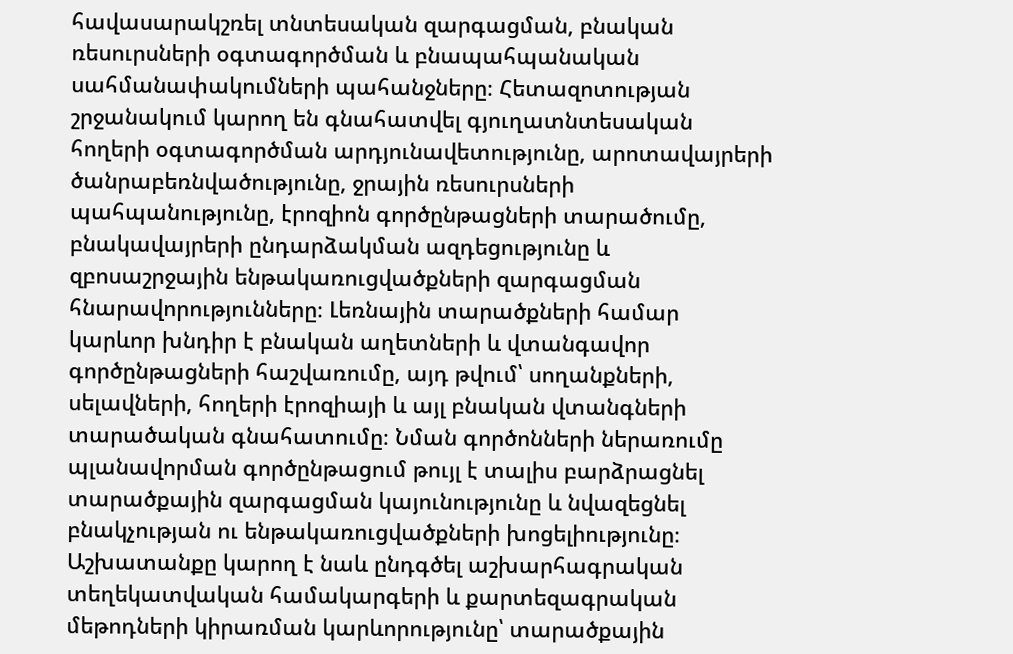հավասարակշռել տնտեսական զարգացման, բնական ռեսուրսների օգտագործման և բնապահպանական սահմանափակումների պահանջները։ Հետազոտության շրջանակում կարող են գնահատվել գյուղատնտեսական հողերի օգտագործման արդյունավետությունը, արոտավայրերի ծանրաբեռնվածությունը, ջրային ռեսուրսների պահպանությունը, էրոզիոն գործընթացների տարածումը, բնակավայրերի ընդարձակման ազդեցությունը և զբոսաշրջային ենթակառուցվածքների զարգացման հնարավորությունները։ Լեռնային տարածքների համար կարևոր խնդիր է բնական աղետների և վտանգավոր գործընթացների հաշվառումը, այդ թվում՝ սողանքների, սելավների, հողերի էրոզիայի և այլ բնական վտանգների տարածական գնահատումը։ Նման գործոնների ներառումը պլանավորման գործընթացում թույլ է տալիս բարձրացնել տարածքային զարգացման կայունությունը և նվազեցնել բնակչության ու ենթակառուցվածքների խոցելիությունը։ Աշխատանքը կարող է նաև ընդգծել աշխարհագրական տեղեկատվական համակարգերի և քարտեզագրական մեթոդների կիրառման կարևորությունը՝ տարածքային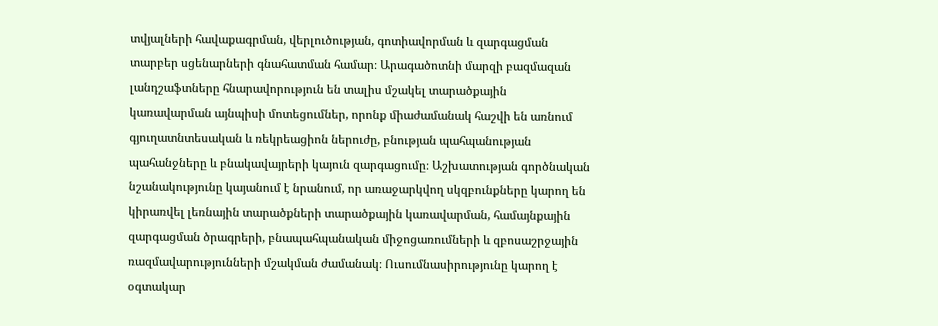տվյալների հավաքագրման, վերլուծության, գոտիավորման և զարգացման տարբեր սցենարների գնահատման համար։ Արագածոտնի մարզի բազմազան լանդշաֆտները հնարավորություն են տալիս մշակել տարածքային կառավարման այնպիսի մոտեցումներ, որոնք միաժամանակ հաշվի են առնում գյուղատնտեսական և ռեկրեացիոն ներուժը, բնության պահպանության պահանջները և բնակավայրերի կայուն զարգացումը։ Աշխատության գործնական նշանակությունը կայանում է նրանում, որ առաջարկվող սկզբունքները կարող են կիրառվել լեռնային տարածքների տարածքային կառավարման, համայնքային զարգացման ծրագրերի, բնապահպանական միջոցառումների և զբոսաշրջային ռազմավարությունների մշակման ժամանակ։ Ուսումնասիրությունը կարող է օգտակար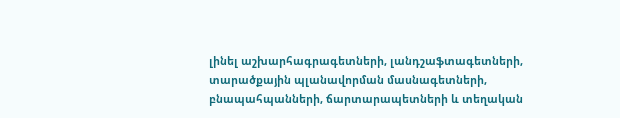լինել աշխարհագրագետների, լանդշաֆտագետների, տարածքային պլանավորման մասնագետների, բնապահպանների, ճարտարապետների և տեղական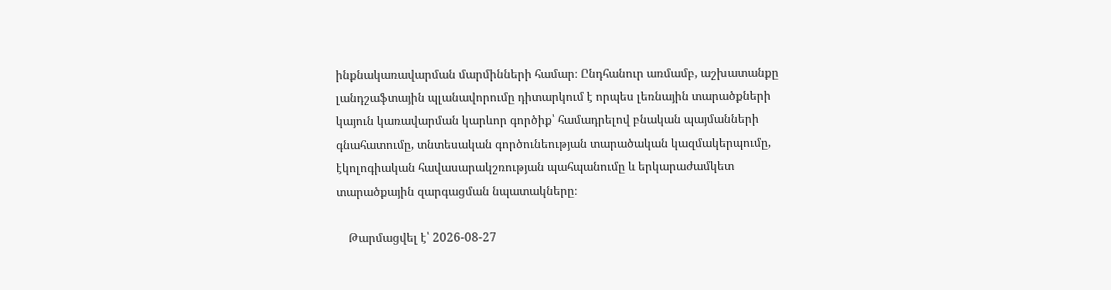ինքնակառավարման մարմինների համար։ Ընդհանուր առմամբ, աշխատանքը լանդշաֆտային պլանավորումը դիտարկում է որպես լեռնային տարածքների կայուն կառավարման կարևոր գործիք՝ համադրելով բնական պայմանների գնահատումը, տնտեսական գործունեության տարածական կազմակերպումը, էկոլոգիական հավասարակշռության պահպանումը և երկարաժամկետ տարածքային զարգացման նպատակները։

    Թարմացվել է՝ 2026-08-27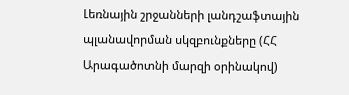Լեռնային շրջանների լանդշաֆտային պլանավորման սկզբունքները (ՀՀ Արագածոտնի մարզի օրինակով)